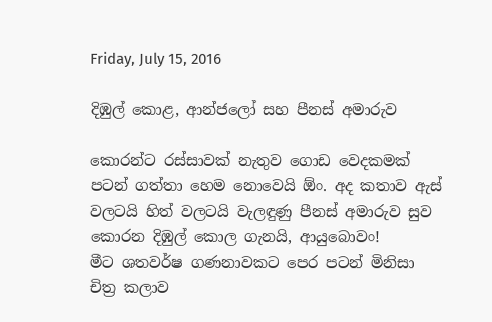Friday, July 15, 2016

දිඹුල් කොළ, ආන්ජලෝ සහ පීනස් අමාරුව

කොරන්ට රස්සාවක් නැතුව ගොඩ වෙදකමක් පටන් ගත්තා හෙම නොවෙයි ඕං. අද කතාව ඇස් වලටයි හිත් වලටයි වැලඳුණු පීනස් අමාරුව සුව කොරන දිඹුල් කොල ගැනයි, ආයුබොවං!
මීට ශතවර්ෂ ගණනාවකට පෙර පටන් මිනිසා චිත්‍ර කලාව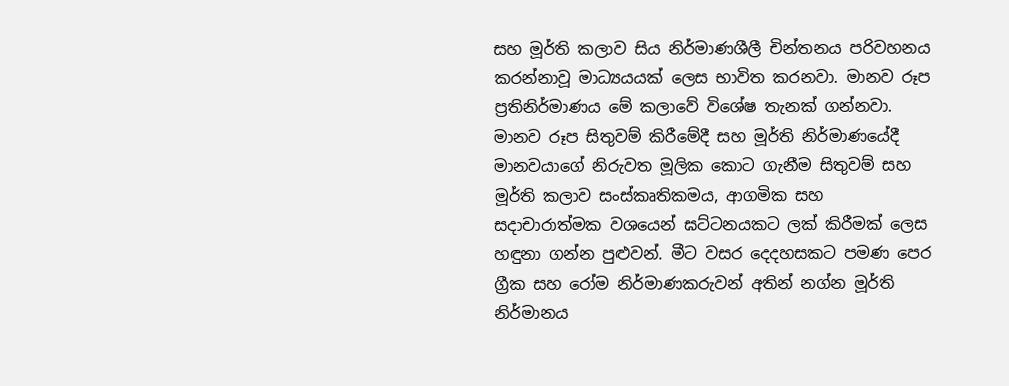සහ මූර්ති කලාව සිය නිර්මාණශීලී චින්තනය පරිවහනය කරන්නාවූ මාධ්‍යයයක් ලෙස භාවිත කරනවා. මානව රූප ප්‍රතිනිර්මාණය මේ කලාවේ විශේෂ තැනක් ගන්නවා. මානව රූප සිතුවම් කිරීමේදී සහ මූර්ති නිර්මාණයේදී මානවයාගේ නිරුවත මූලික කොට ගැනීම සිතුවම් සහ මූර්ති කලාව සංස්කෘතිකමය, ආගමික සහ සදාචාරාත්මක වශයෙන් ඝට්ටනයකට ලක් කිරීමක් ලෙස හඳුනා ගන්න පුළුවන්. මීට වසර දෙදහසකට පමණ පෙර ග්‍රීක සහ රෝම නිර්මාණකරුවන් අතින් නග්න මූර්ති නිර්මානය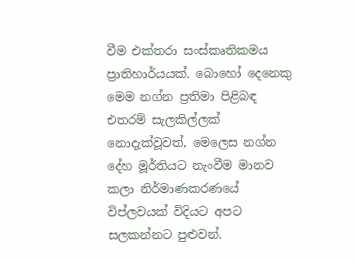වීම එක්තරා සංස්කෘතිකමය ප්‍රාතිහාර්යයක්. බොහෝ දෙනෙකු මෙම නග්න ප්‍රතිමා පිළිබඳ එතරම් සැලකිල්ලක් නොදැක්වූවත්, මෙලෙස නග්න දේහ මූර්තියට නැංවීම මානව කලා නිර්මාණකරණයේ විප්ලවයක් විදියට අපට සලකන්නට පුළුවන්.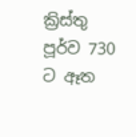ක්‍රිස්තු පූර්ව 730 ට ඈත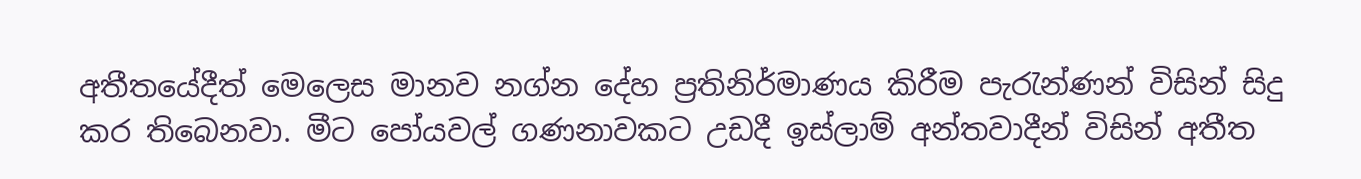අතීතයේදීත් මෙලෙස මානව නග්න දේහ ප්‍රතිනිර්මාණය කිරීම පැරැන්ණන් විසින් සිදු කර තිබෙනවා. මීට පෝයවල් ගණනාවකට උඩදී ඉස්ලාම් අන්තවාදීන් විසින් අතීත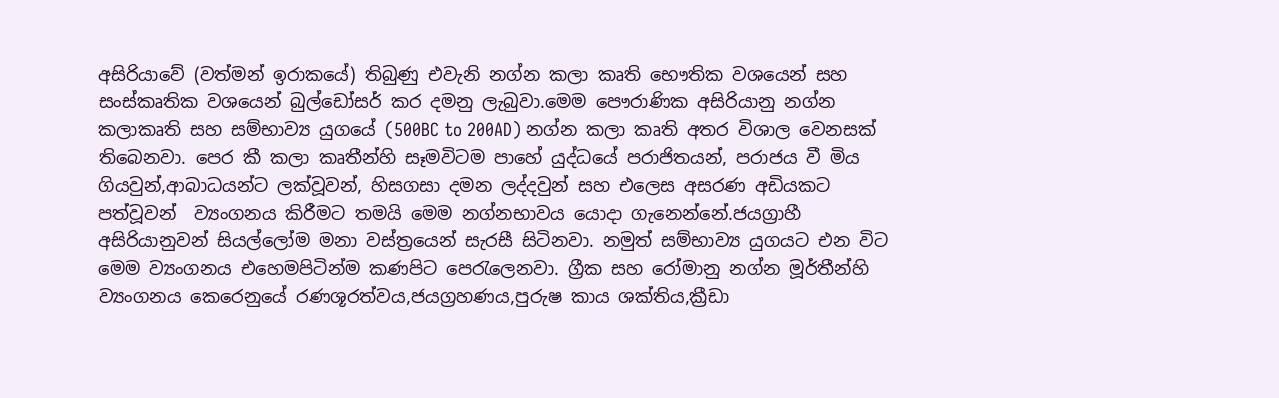අසිරියාවේ (වත්මන් ඉරාකයේ) තිබුණු එවැනි නග්න කලා කෘති භෞතික වශයෙන් සහ සංස්කෘතික වශයෙන් බුල්ඩෝසර් කර දමනු ලැබුවා.මෙම පෞරාණික අසිරියානු නග්න කලාකෘති සහ සම්භාව්‍ය යුගයේ (500BC to 200AD) නග්න කලා කෘති අතර විශාල වෙනසක් තිබෙනවා. පෙර කී කලා කෘතීන්හි සෑමවිටම පාහේ යුද්ධයේ පරාජිතයන්, පරාජය වී මිය ගියවුන්,ආබාධයන්ට ලක්වූවන්, හිසගසා දමන ලද්දවුන් සහ එලෙස අසරණ අඩියකට පත්වූවන්  ව්‍යංගනය කිරීමට තමයි මෙම නග්නභාවය යොදා ගැනෙන්නේ.ජයග්‍රාහී අසිරියානුවන් සියල්ලෝම මනා වස්ත්‍රයෙන් සැරසී සිටිනවා. නමුත් සම්භාව්‍ය යුගයට එන විට මෙම ව්‍යංගනය එහෙමපිටින්ම කණපිට පෙරැලෙනවා. ග්‍රීක සහ රෝමානු නග්න මූර්තීන්හි ව්‍යංගනය කෙරෙනුයේ රණශූරත්වය,ජයග්‍රහණය,පුරුෂ කාය ශක්තිය,ක්‍රීඩා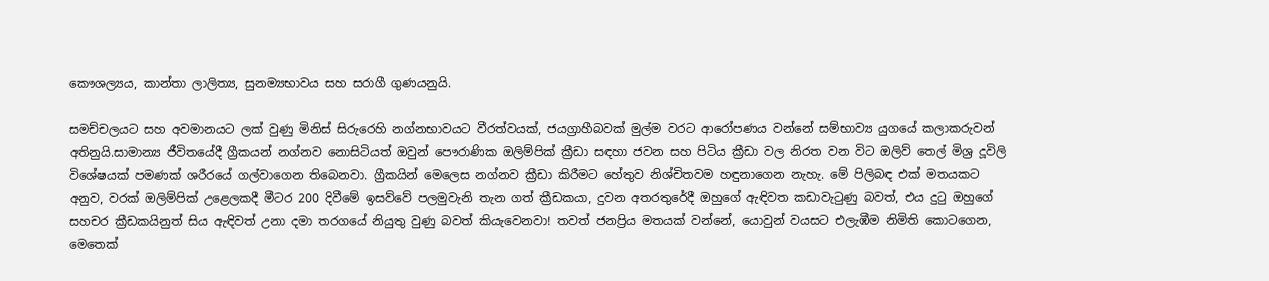කෞශල්‍යය, කාන්තා ලාලිත්‍ය, සුනම්‍යභාවය සහ සරාගී ගුණයනුයි.

සමච්චලයට සහ අවමානයට ලක් වුණු මිනිස් සිරුරෙහි නග්නභාවයට වීරත්වයක්, ජයග්‍රාහීබවක් මුල්ම වරට ආරෝපණය වන්නේ සම්භාව්‍ය යුගයේ කලාකරුවන් අතිනුයි.සාමාන්‍ය ජීවිතයේදී ග්‍රීකයන් නග්නව නොසිටියත් ඔවුන් පෞරාණික ඔලිම්පික් ක්‍රීඩා සඳහා ජවන සහ පිටිය ක්‍රීඩා වල නිරත වන විට ඔලිව් තෙල් මිශ්‍ර දූවිලි විශේෂයක් පමණක් ශරීරයේ ගල්වාගෙන තිබෙනවා. ග්‍රීකයින් මෙලෙස නග්නව ක්‍රීඩා කිරීමට හේතුව නිශ්චිතවම හඳුනාගෙන නැහැ. මේ පිලිබඳ එක් මතයකට අනුව, වරක් ඔලිම්පික් උළෙලකදී මීටර 200 දිවීමේ ඉසව්වේ පලමුවැනි තැන ගත් ක්‍රීඩකයා, දුවන අතරතුරේදී ඔහුගේ ඇඳිවත කඩාවැටුණු බවත්, එය දුටු ඔහුගේ සහචර ක්‍රීඩකයිනුත් සිය ඇඳිවත් උනා දමා තරගයේ නියුතු වුණු බවත් කියැවෙනවා! තවත් ජනප්‍රිය මතයක් වන්නේ, යොවුන් වයසට එලැඹීම නිමිති කොටගෙන, මෙතෙක්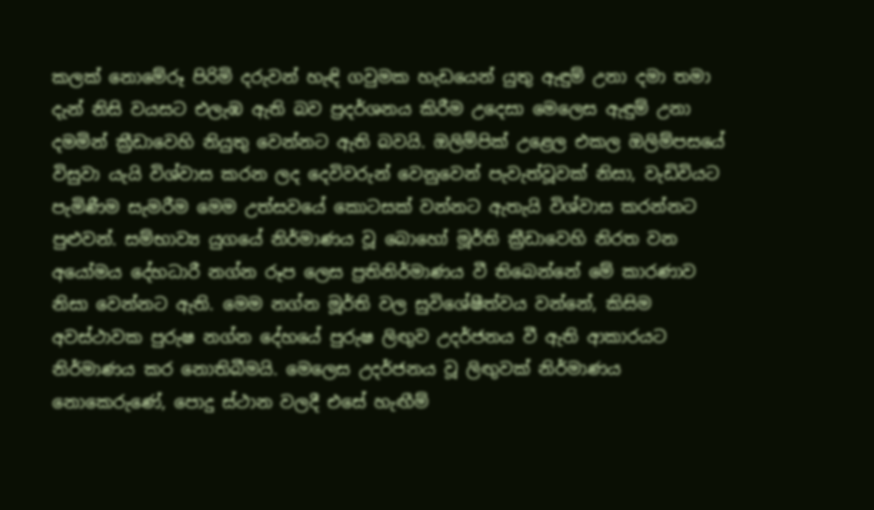කලක් නොමේරූ පිරිමි දරුවන් හැඳි ගවුමක හැඩයෙන් යුතු ඇඳුම් උනා දමා තමා දැන් නිසි වයසට එලැඹ ඇති බව ප්‍රදර්ශනය කිරීම උදෙසා මෙලෙස ඇඳුම් උනා දමමින් ක්‍රීඩාවෙහි නියුතු වෙන්නට ඇති බවයි. ඔලිම්පික් උළෙල එකල ඔලිම්පසයේ විසුවා යැයි විශ්වාස කරන ලද දෙවිවරුන් වෙනුවෙන් පැවැත්වූවක් නිසා, වැඩිවියට පැමිණීම සැමරීම මෙම උත්සවයේ කොටසක් වන්නට ඇතැයි විශ්වාස කරන්නට පුළුවන්. සම්භාව්‍ය යුගයේ නිර්මාණය වූ බොහෝ මූර්ති ක්‍රීඩාවෙහි නිරත වන අයෝමය දේහධාරී නග්න රූප ලෙස ප්‍රතිනිර්මාණය වී තිබෙන්නේ මේ කාරණාව නිසා වෙන්නට ඇති. මෙම නග්න මූර්ති වල සුවිශේෂීත්වය වන්නේ, කිසිම අවස්ථාවක පුරුෂ නග්න දේහයේ පුරුෂ ලිඟුව උදර්ජනය වී ඇති ආකාරයට නිර්මාණය කර නොතිබීමයි. මෙලෙස උදර්ජනය වූ ලිඟුවක් නිර්මාණය නොකෙරුණේ, පොදු ස්ථාන වලදී එසේ හැඟීම්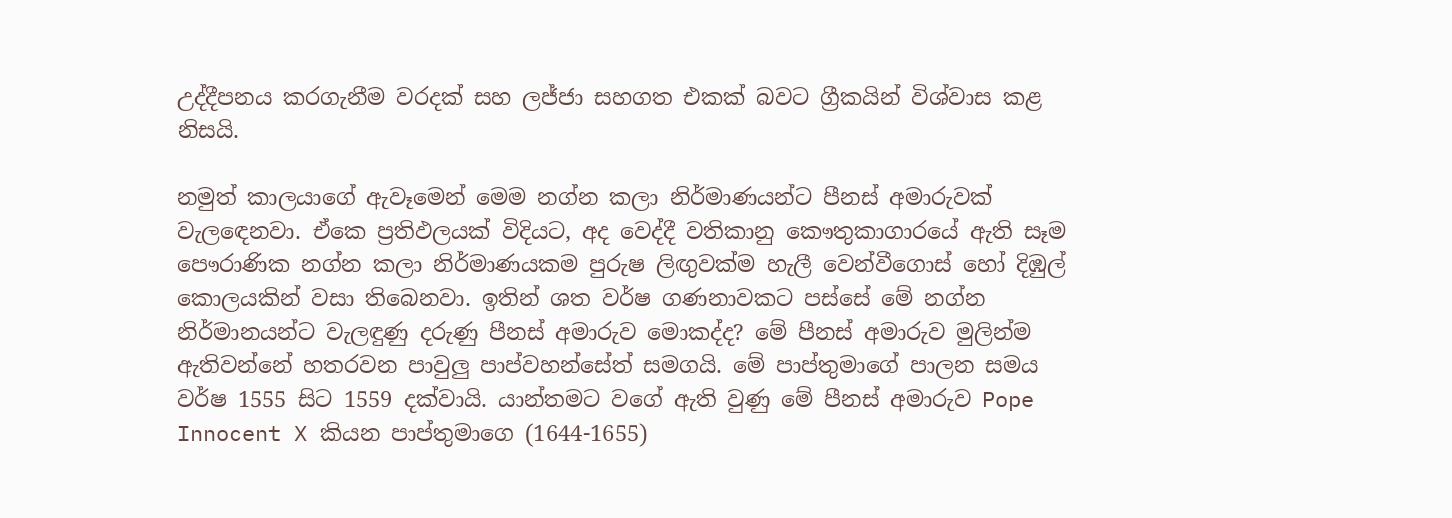උද්දීපනය කරගැනීම වරදක් සහ ලජ්ජා සහගත එකක් බවට ග්‍රීකයින් විශ්වාස කළ නිසයි.

නමුත් කාලයාගේ ඇවෑමෙන් මෙම නග්න කලා නිර්මාණයන්ට පීනස් අමාරුවක් වැලඳෙනවා. ඒකෙ ප්‍රතිඵලයක් විදියට, අද වෙද්දී වතිකානු කෞතුකාගාරයේ ඇති සෑම පෞරාණික නග්න කලා නිර්මාණයකම පුරුෂ ලිඟුවක්ම හැලී වෙන්වීගොස් හෝ දිඹුල් කොලයකින් වසා තිබෙනවා. ඉතින් ශත වර්ෂ ගණනාවකට පස්සේ මේ නග්න නිර්මානයන්ට වැලඳුණු දරුණු පීනස් අමාරුව මොකද්ද? මේ පීනස් අමාරුව මුලින්ම ඇතිවන්නේ හතරවන පාවුලු පාප්වහන්සේත් සමගයි. මේ පාප්තුමාගේ පාලන සමය වර්ෂ 1555 සිට 1559 දක්වායි. යාන්තමට වගේ ඇති වුණු මේ පීනස් අමාරුව Pope Innocent X කියන පාප්තුමාගෙ (1644-1655)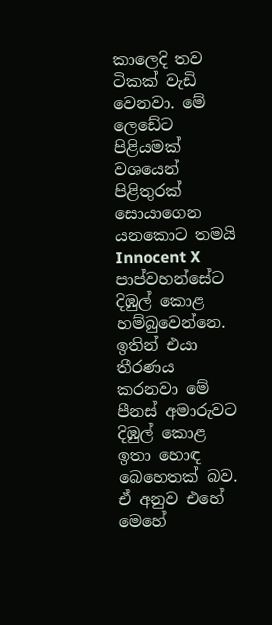කාලෙදි තව ටිකක් වැඩි වෙනවා. මේ ලෙඩේට පිළියමක් වශයෙන් පිළිතුරක් සොයාගෙන යනකොට තමයි Innocent X පාප්වහන්සේට දිඹුල් කොළ හම්බුවෙන්නෙ. ඉතින් එයා තීරණය කරනවා මේ පීනස් අමාරුවට දිඹුල් කොළ ඉතා හොඳ බෙහෙතක් බව. ඒ අනුව එහේ මෙහේ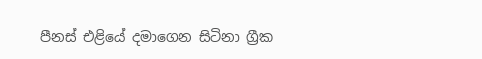පීනස් එළියේ දමාගෙන සිටිනා ග්‍රීක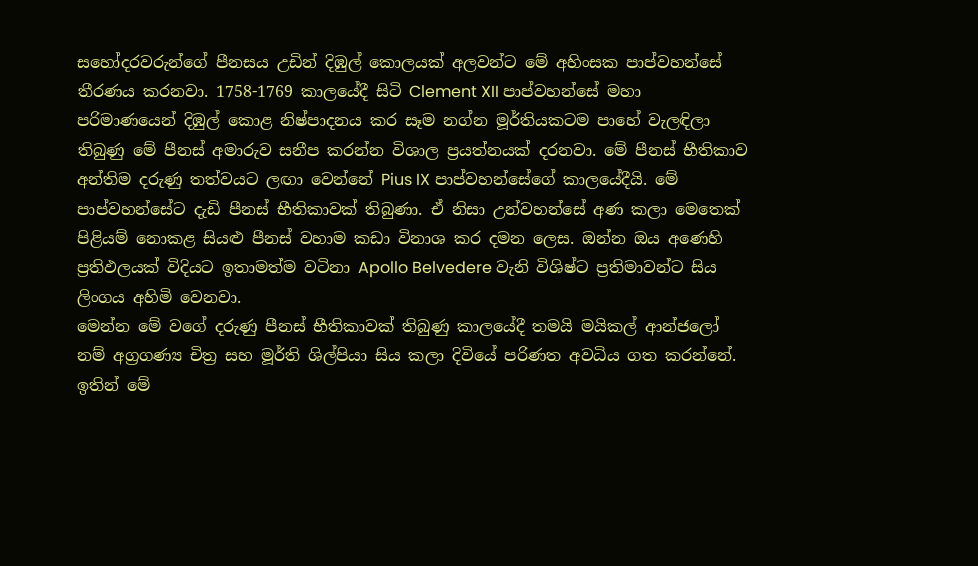සහෝදරවරුන්ගේ පීනසය උඩින් දිඹුල් කොලයක් අලවන්ට මේ අහිංසක පාප්වහන්සේ තීරණය කරනවා. 1758-1769 කාලයේදී සිටි Clement XII පාප්වහන්සේ මහා පරිමාණයෙන් දිඹුල් කොළ නිෂ්පාදනය කර සෑම නග්න මූර්තියකටම පාහේ වැලඳිලා තිබුණු මේ පීනස් අමාරුව සනීප කරන්න විශාල ප්‍රයත්නයක් දරනවා. මේ පීනස් භීතිකාව අන්තිම දරුණු තත්වයට ලඟා වෙන්නේ Pius IX පාප්වහන්සේගේ කාලයේදීයි. මේ පාප්වහන්සේට දැඩි පීනස් භීතිකාවක් තිබුණා. ඒ නිසා උන්වහන්සේ අණ කලා මෙතෙක් පිළියම් නොකළ සියළු පීනස් වහාම කඩා විනාශ කර දමන ලෙස. ඔන්න ඔය අණෙහි ප්‍රතිඵලයක් විදියට ඉතාමත්ම වටිනා Apollo Belvedere වැනි විශිෂ්ට ප්‍රතිමාවන්ට සිය ලිංගය අහිමි වෙනවා.
මෙන්න මේ වගේ දරුණු පීනස් භීතිකාවක් තිබුණු කාලයේදී තමයි මයිකල් ආන්ජලෝ නම් අග්‍රගණ්‍ය චිත්‍ර සහ මූර්ති ශිල්පියා සිය කලා දිවියේ පරිණත අවධිය ගත කරන්නේ. ඉතින් මේ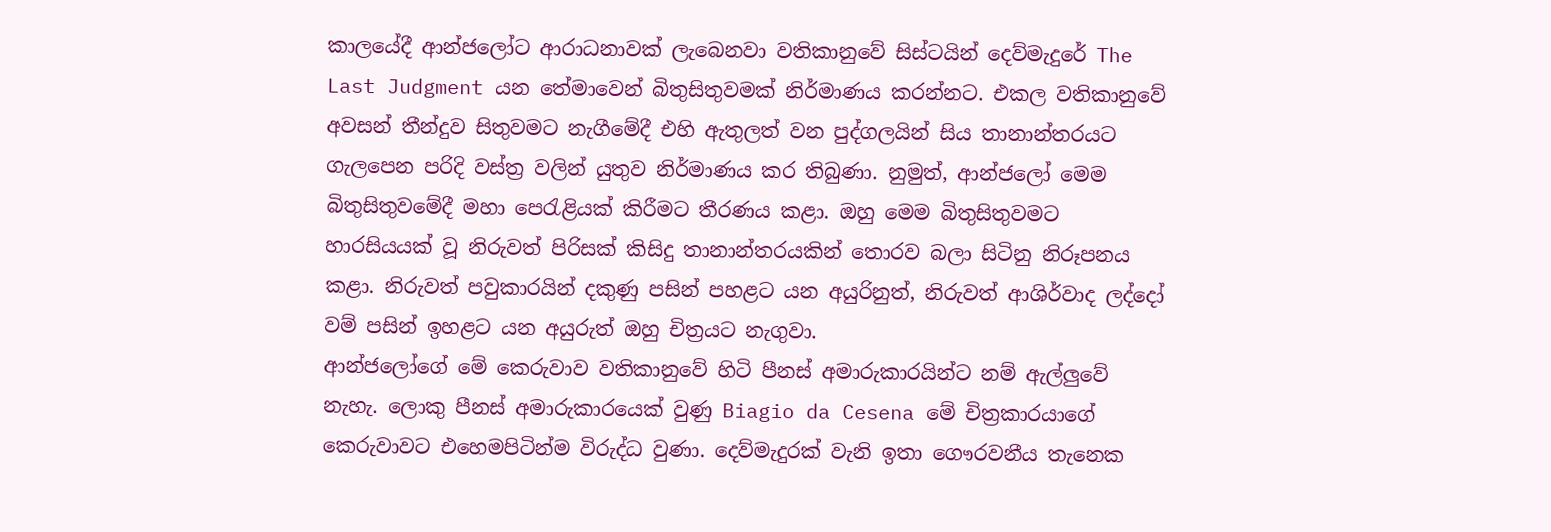කාලයේදී ආන්ජලෝට ආරාධනාවක් ලැබෙනවා වතිකානුවේ සිස්ටයින් දෙව්මැදුරේ The Last Judgment යන තේමාවෙන් බිතුසිතුවමක් නිර්මාණය කරන්නට. එකල වතිකානුවේ අවසන් තීන්දුව සිතුවමට නැගීමේදී එහි ඇතුලත් වන පුද්ගලයින් සිය තානාන්තරයට ගැලපෙන පරිදි වස්ත්‍ර වලින් යුතුව නිර්මාණය කර තිබුණා. නුමුත්, ආන්ජලෝ මෙම බිතුසිතුවමේදී මහා පෙරැළියක් කිරීමට තීරණය කළා. ඔහු මෙම බිතුසිතුවමට හාරසියයක් වූ නිරුවත් පිරිසක් කිසිදු තානාන්තරයකින් තොරව බලා සිටිනු නිරූපනය කළා. නිරුවත් පවුකාරයින් දකුණු පසින් පහළට යන අයුරිනුත්, නිරුවත් ආශිර්වාද ලද්දෝ වම් පසින් ඉහළට යන අයුරුත් ඔහු චිත්‍රයට නැගුවා.
ආන්ජලෝගේ මේ කෙරුවාව වතිකානුවේ හිටි පීනස් අමාරුකාරයින්ට නම් ඇල්ලුවේ නැහැ. ලොකු පීනස් අමාරුකාරයෙක් වුණු Biagio da Cesena මේ චිත්‍රකාරයාගේ කෙරුවාවට එහෙමපිටින්ම විරුද්ධ වුණා. දෙව්මැදුරක් වැනි ඉතා ගෞරවනීය තැනෙක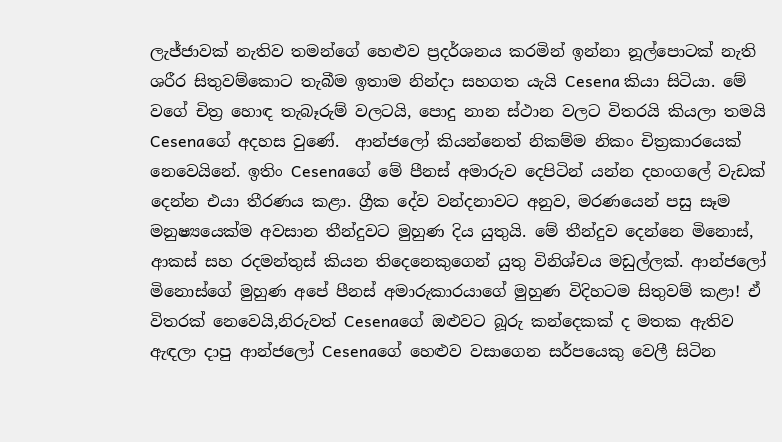ලැජ්ජාවක් නැතිව තමන්ගේ හෙළුව ප්‍රදර්ශනය කරමින් ඉන්නා නූල්පොටක් නැති ශරීර සිතුවම්කොට තැබීම ඉතාම නින්දා සහගත යැයි Cesena කියා සිටියා. මේ වගේ චිත්‍ර හොඳ තැබෑරුම් වලටයි, පොදු නාන ස්ථාන වලට විතරයි කියලා තමයි Cesenaගේ අදහස වුණේ.  ආන්ජලෝ කියන්නෙත් නිකම්ම නිකං චිත්‍රකාරයෙක් නෙවෙයිනේ. ඉතිං Cesenaගේ මේ පීනස් අමාරුව දෙපිටින් යන්න දහංගලේ වැඩක් දෙන්න එයා තීරණය කළා. ග්‍රීක දේව වන්දනාවට අනුව, මරණයෙන් පසු සෑම මනුෂ්‍යයෙක්ම අවසාන තීන්දුවට මුහුණ දිය යුතුයි. මේ තීන්දුව දෙන්නෙ මිනොස්, ආකස් සහ රදමන්තුස් කියන තිදෙනෙකුගෙන් යුතු විනිශ්චය මඩුල්ලක්. ආන්ජලෝ මිනොස්ගේ මුහුණ අපේ පීනස් අමාරුකාරයාගේ මුහුණ විදිහටම සිතුවම් කළා! ඒ විතරක් නෙවෙයි,නිරුවත් Cesenaගේ ඔළුවට බූරු කන්දෙකක් ද මතක ඇතිව ඇඳලා දාපු ආන්ජලෝ Cesenaගේ හෙළුව වසාගෙන සර්පයෙකු වෙලී සිටින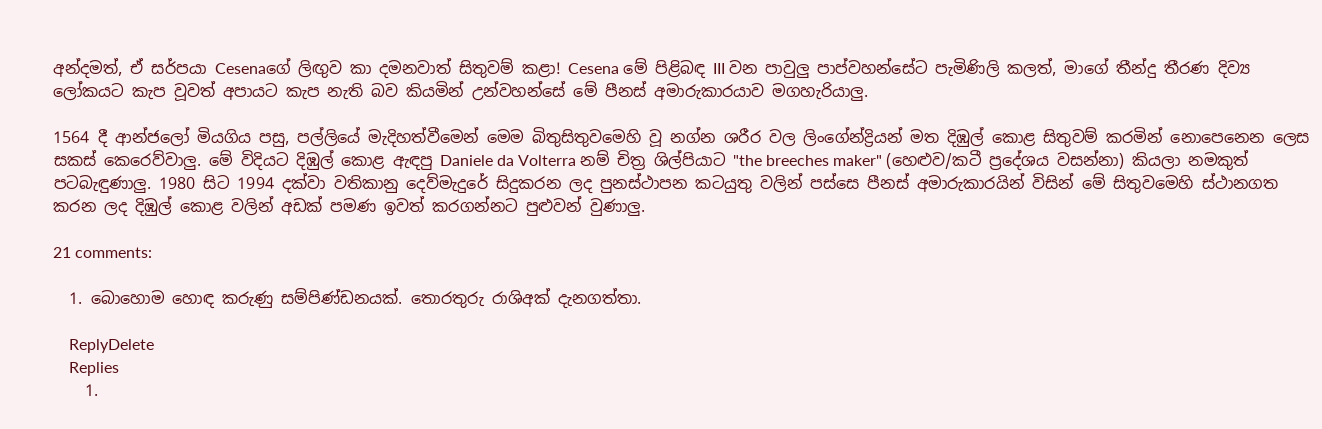අන්දමත්, ඒ සර්පයා Cesenaගේ ලිඟුව කා දමනවාත් සිතුවම් කළා! Cesena මේ පිළිබඳ III වන පාවුලු පාප්වහන්සේට පැමිණිලි කලත්, මාගේ තීන්දු තීරණ දිව්‍ය ලෝකයට කැප වූවත් අපායට කැප නැති බව කියමින් උන්වහන්සේ මේ පීනස් අමාරුකාරයාව මගහැරියාලු.

1564 දී ආන්ජලෝ මියගිය පසු, පල්ලියේ මැදිහත්වීමෙන් මෙම බිතුසිතුවමෙහි වූ නග්න ශරීර වල ලිංගේන්ද්‍රියන් මත දිඹුල් කොළ සිතුවම් කරමින් නොපෙනෙන ලෙස සකස් කෙරෙව්වාලු. මේ විදියට දිඹුල් කොළ ඇඳපු Daniele da Volterra නම් චිත්‍ර ශිල්පියාට "the breeches maker" (හෙළුව/කටී ප්‍රදේශය වසන්නා) කියලා නමකුත් පටබැඳුණාලු. 1980 සිට 1994 දක්වා වතිකානු දෙව්මැදුරේ සිදුකරන ලද පුනස්ථාපන කටයුතු වලින් පස්සෙ පීනස් අමාරුකාරයින් විසින් මේ සිතුවමෙහි ස්ථානගත කරන ලද දිඹුල් කොළ වලින් අඩක් පමණ ඉවත් කරගන්නට පුළුවන් වුණාලු.

21 comments:

  1. බොහොම හොඳ කරුණු සම්පිණ්ඩනයක්. තොරතුරු රාශිඅක් දැනගත්තා.

    ReplyDelete
    Replies
    1.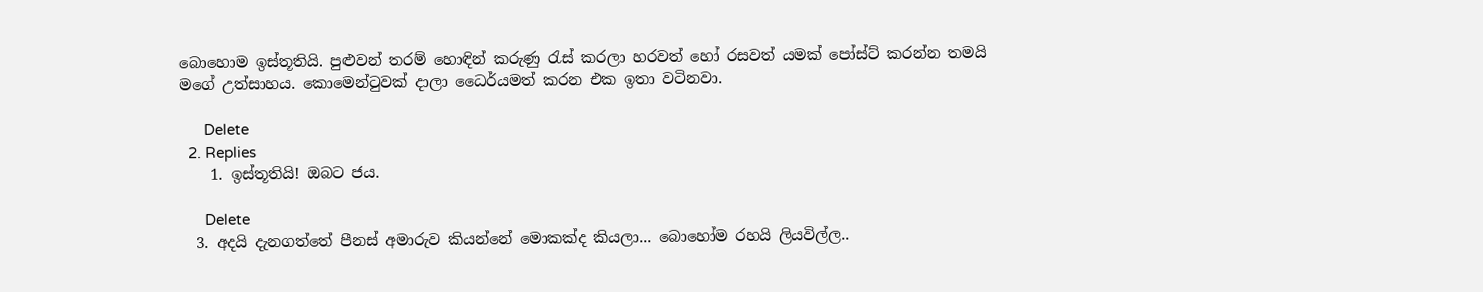බොහොම ඉස්තූතියි. පුළුවන් තරම් හොඳින් කරුණු රැස් කරලා හරවත් හෝ රසවත් යමක් පෝස්ට් කරන්න තමයි මගේ උත්සාහය. කොමෙන්ටුවක් දාලා ධෛර්යමත් කරන එක ඉතා වටිනවා.

      Delete
  2. Replies
    1. ඉස්තූතියි! ඔබට ජය.

      Delete
  3. අදයි දැනගත්තේ පීනස් අමාරුව කියන්නේ මොකක්ද කියලා... බොහෝම රහයි ලියවිල්ල..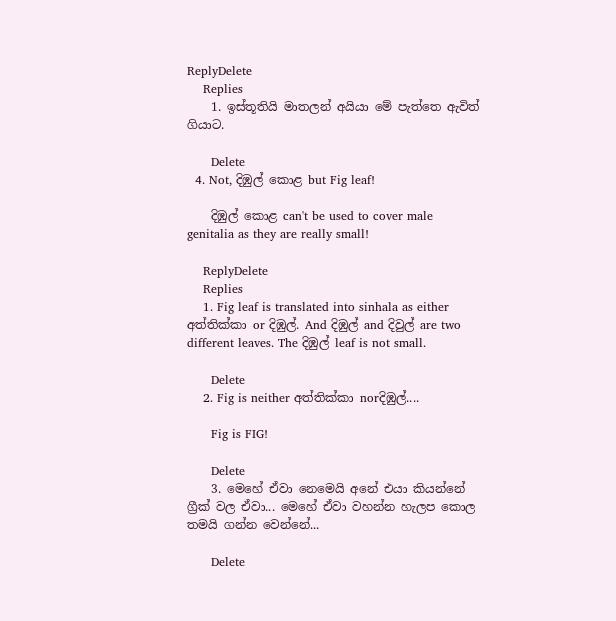ReplyDelete
    Replies
    1. ඉස්තූතියි මාතලන් අයියා මේ පැත්තෙ ඇවිත් ගියාට.

      Delete
  4. Not, දිඹුල් කොළ but Fig leaf!

    දිඹුල් කොළ can't be used to cover male genitalia as they are really small!

    ReplyDelete
    Replies
    1. Fig leaf is translated into sinhala as either අත්තික්කා or දිඹුල්. And දිඹුල් and දිවුල් are two different leaves. The දිඹුල් leaf is not small.

      Delete
    2. Fig is neither අත්තික්කා norදිඹුල්....

      Fig is FIG!

      Delete
    3. මෙහේ ඒවා නෙමෙයි අනේ එයා කියන්නේ ග්‍රීක් වල ඒවා... මෙහේ ඒවා වහන්න හැලප කොල තමයි ගන්න වෙන්නේ...

      Delete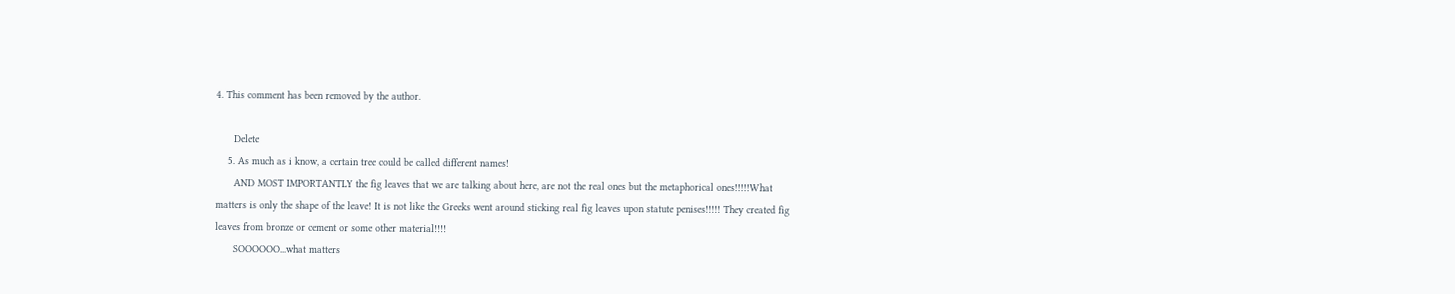4. This comment has been removed by the author.

      Delete
    5. As much as i know, a certain tree could be called different names!
      AND MOST IMPORTANTLY the fig leaves that we are talking about here, are not the real ones but the metaphorical ones!!!!!What matters is only the shape of the leave! It is not like the Greeks went around sticking real fig leaves upon statute penises!!!!! They created fig leaves from bronze or cement or some other material!!!!
      SOOOOOO...what matters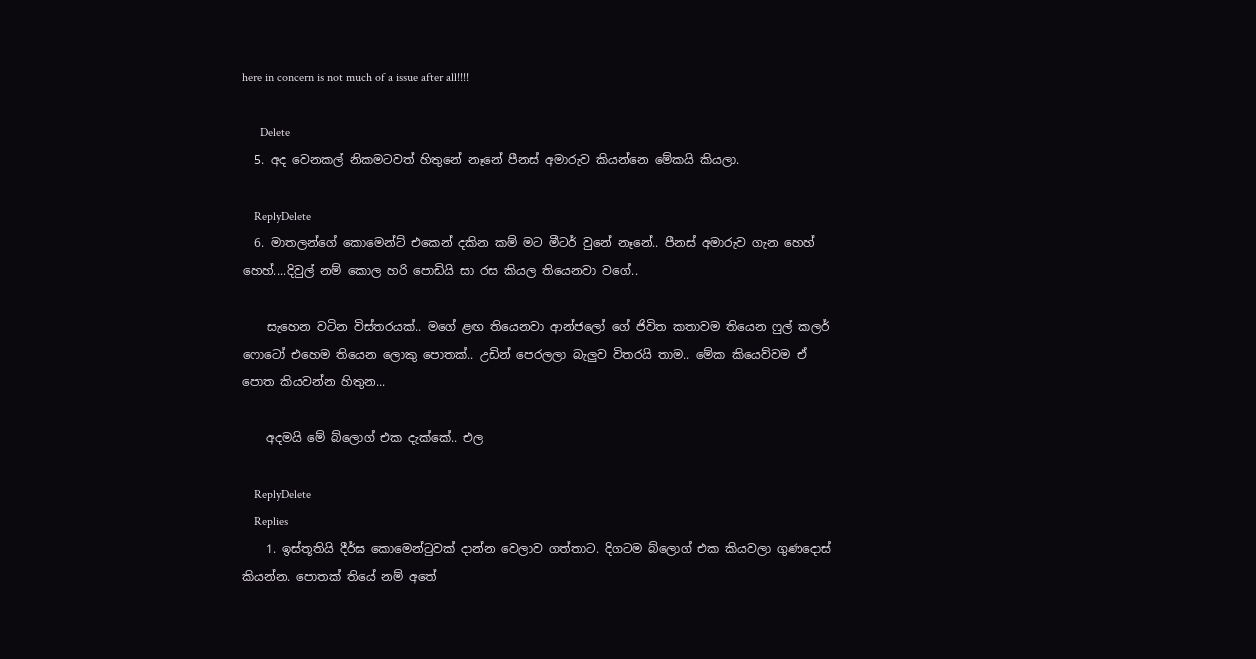here in concern is not much of a issue after all!!!!

      Delete
  5. අද වෙනකල් නිකමටවත් හිතුනේ නෑනේ පීනස් අමාරුව කියන්නෙ මේකයි කියලා.

    ReplyDelete
  6. මාතලන්ගේ කොමෙන්ට් එකෙන් දකින කම් මට මීටර් වුනේ නෑනේ.. පීනස් අමාරුව ගැන හෙහ් හෙහ්....දිවුල් නම් කොල හරි පොඩියි සා රස කියල තියෙනවා වගේ..

    සැහෙන වටින විස්තරයක්.. මගේ ළඟ තියෙනවා ආන්ජලෝ ගේ ජිවිත කතාවම තියෙන ෆුල් කලර් ෆොටෝ එහෙම තියෙන ලොකු පොතක්.. උඩින් පෙරලලා බැලුව විතරයි තාම.. මේක කියෙව්වම ඒ පොත කියවන්න හිතුන...

    අදමයි මේ බ්ලොග් එක දැක්කේ.. එල

    ReplyDelete
    Replies
    1. ඉස්තූතියි දීර්ඝ කොමෙන්ටුවක් දාන්න වෙලාව ගත්තාට. දිගටම බ්ලොග් එක කියවලා ගුණදොස් කියන්න. පොතක් තියේ නම් අතේ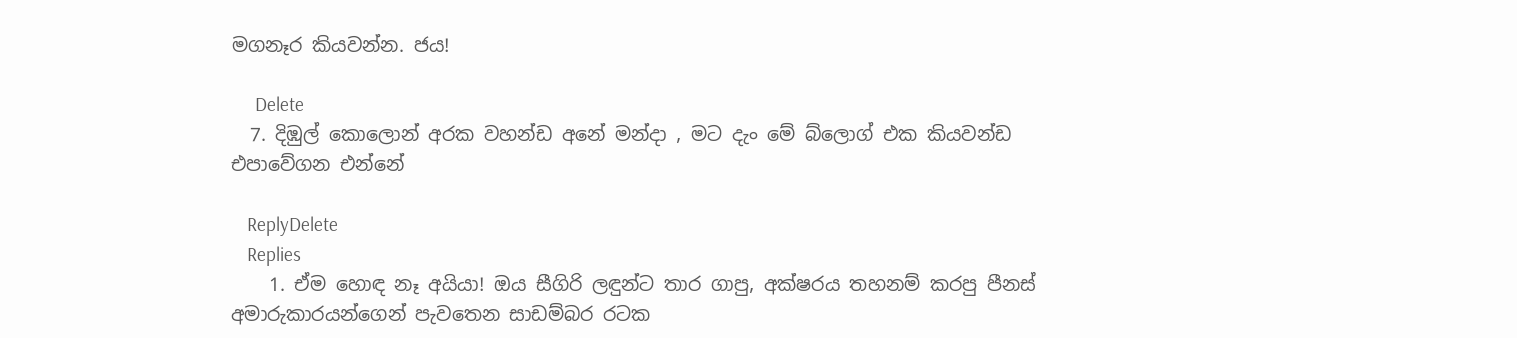මගනෑර කියවන්න. ජය!

      Delete
  7. දිඹුල් කොලොන් අරක වහන්ඩ අනේ මන්දා , මට දැං මේ බ්ලොග් එක කියවන්ඩ එපාවේගන එන්නේ

    ReplyDelete
    Replies
    1. ඒම හොඳ නෑ අයියා! ඔය සීගිරි ලඳුන්ට තාර ගාපු, අක්ෂරය තහනම් කරපු පීනස් අමාරුකාරයන්ගෙන් පැවතෙන සාඩම්බර රටක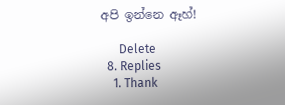අපි ඉන්නෙ ඈහ්!

      Delete
  8. Replies
    1. Thank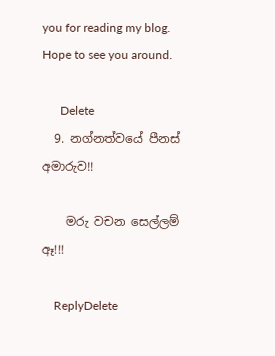you for reading my blog. Hope to see you around.

      Delete
  9. නග්නත්වයේ පීනස් අමාරුව!!

    මරු වචන සෙල්ලම් ඈ!!!

    ReplyDelete